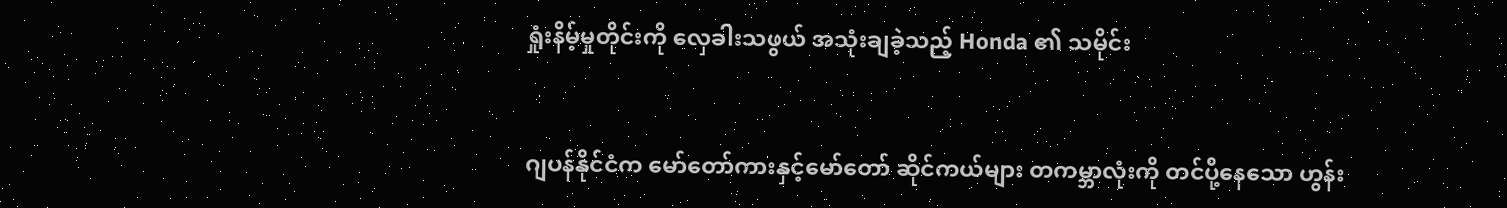ရှုံးနိမ့်မှုတိုင်းကို လှေခါးသဖွယ် အသုံးချခဲ့သည့် Honda ၏ သမိုင်း


ဂျပန်နိုင်ငံက မော်တော်ကားနှင့်မော်တော် ဆိုင်ကယ်များ တကမ္ဘာလုံးကို တင်ပို့နေသော ဟွန်း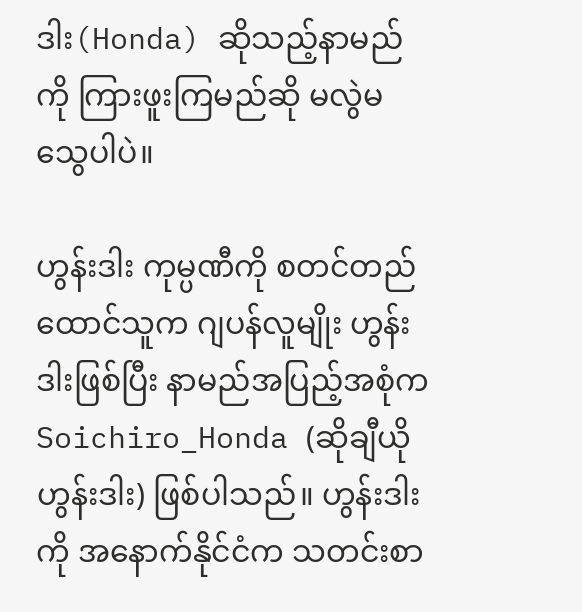ဒါး(Honda) ဆိုသည့်နာမည်ကို ကြားဖူးကြမည်ဆို မလွဲမသွေပါပဲ။

ဟွန်းဒါး ကုမ္ပဏီကို စတင်တည်ထောင်သူက ဂျပန်လူမျိုး ဟွန်းဒါးဖြစ်ပြီး နာမည်အပြည့်အစုံက Soichiro_Honda (ဆိုချီယို ဟွန်းဒါး) ဖြစ်ပါသည်။ ဟွန်းဒါးကို အနောက်နိုင်ငံက သတင်းစာ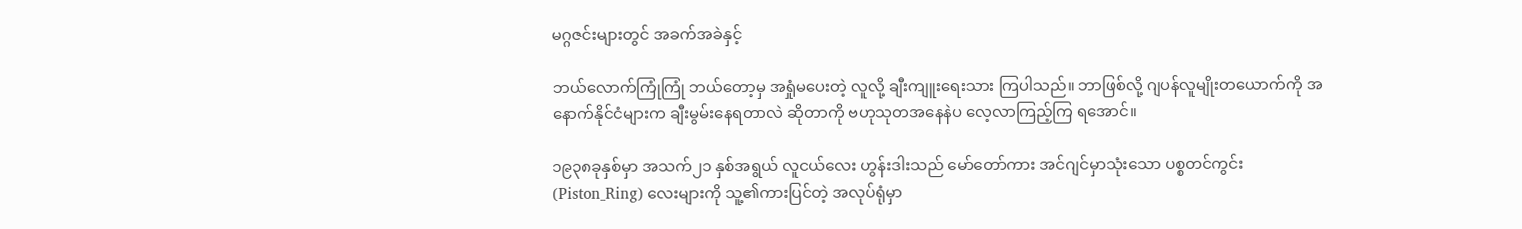မဂ္ဂဇင်းများတွင် အခက်အခဲနှင့်

ဘယ်လောက်ကြုံကြုံ ဘယ်တော့မှ အရှုံမပေးတဲ့ လူလို့ ချီးကျူးရေးသား ကြပါသည်။ ဘာဖြစ်လို့ ဂျပန်လူမျိုးတယောက်ကို အနောက်နိုင်ငံများက ချီးမွမ်းနေရတာလဲ ဆိုတာကို ဗဟုသုတအနေနဲပ လေ့လာကြည့်ကြ ရအောင်။

၁၉၃၈ခုနှစ်မှာ အသက်၂၁ နှစ်အရွယ် လူငယ်လေး ဟွန်းဒါးသည် မော်တော်ကား အင်ဂျင်မှာသုံးသော ပစ္စတင်ကွင်း (Piston_Ring) လေးများကို သူ့၏ကားပြင်တဲ့ အလုပ်ရုံမှာ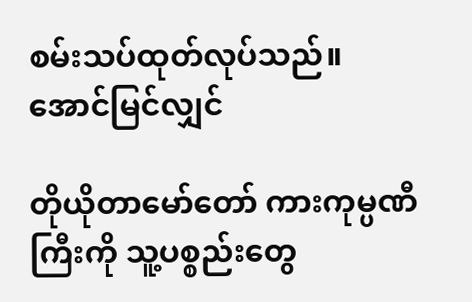စမ်းသပ်ထုတ်လုပ်သည်။ အောင်မြင်လျှင်

တိုယိုတာမော်တော် ကားကုမ္ပဏီကြီးကို သူ့ပစ္စည်းတွေ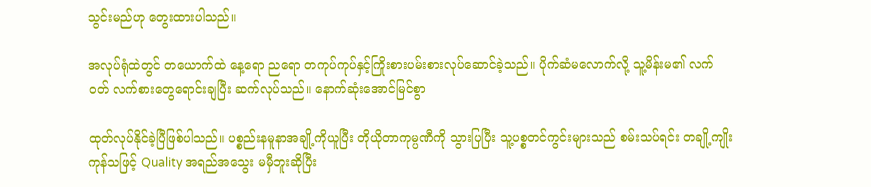သွင်းမည်ဟု တွေးထားပါသည်။

အလုပ်ရုံထဲတွင် တယောက်ထဲ နေ့ရော ညရော တကုပ်ကုပ်နှင့်ကြိုးစားပမ်းစားလုပ်ဆောင်ခဲ့သည်။ ပိုက်ဆံမလောက်လို့ သူ့မိန်းမ၏ လက်ဝတ် လက်စားတွေရောင်းချပြီး ဆက်လုပ်သည်။ နောက်ဆုံးအောင်မြင်စွာ

ထုတ်လုပ်နိုင်ခဲ့ပြီဖြစ်ပါသည်။ ပစ္စည်းနမူနာအချို့ကိုယူပြီး တိုယိုတာကုမ္ပဏီကို သွားပြပြီး သူ့ပစ္စတင်ကွင်းများသည် စမ်းသပ်ရင်း တချို့ကျိုးကုန်သဖြင့် Quality အရည်အသွေး မမှီဘူးဆိုပြီး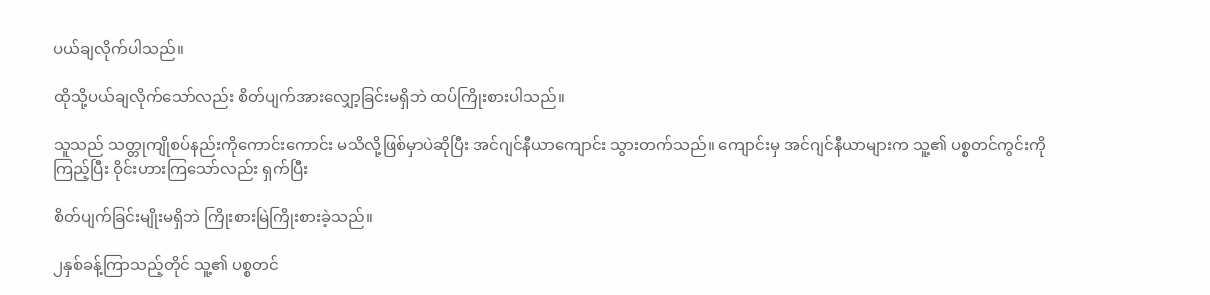ပယ်ချလိုက်ပါသည်။

ထိုသို့ပယ်ချလိုက်သော်လည်း စိတ်ပျက်အားလျှော့ခြင်းမရှိဘဲ ထပ်ကြိုးစားပါသည်။

သူသည် သတ္တုကျိုစပ်နည်းကိုကောင်းကောင်း မသိလို့ဖြစ်မှာပဲဆိုပြီး အင်ဂျင်နီယာကျောင်း သွားတက်သည်။ ကျောင်းမှ အင်ဂျင်နီယာများက သူ့၏ ပစ္စတင်ကွင်းကို ကြည့်ပြီး ဝိုင်းဟားကြသော်လည်း ရှက်ပြီး

စိတ်ပျက်ခြင်းမျိုးမရှိဘဲ ကြိုးစားမြဲကြိုးစားခဲ့သည်။

၂နှစ်ခန့်ကြာသည့်တိုင် သူ့၏ ပစ္စတင်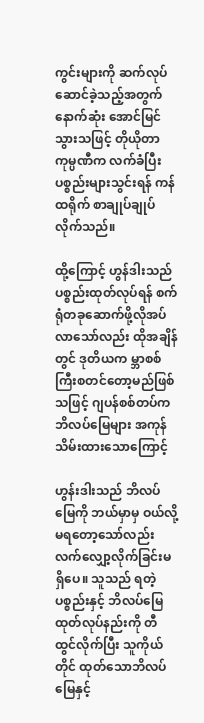ကွင်းများကို ဆက်လုပ်ဆောင်ခဲ့သည့်အတွက် နောက်ဆုံး အောင်မြင်သွားသဖြင့် တိုယိုတာကုမ္ပဏီက လက်ခံပြီး ပစ္စည်းများသွင်းရန် ကန်ထရိုက် စာချုပ်ချုပ်လိုက်သည်။

ထို့ကြောင့် ဟွန်ဒါးသည် ပစ္စည်းထုတ်လုပ်ရန် စက်ရုံတခုဆောက်ဖို့လိုအပ်လာသော်လည်း ထိုအချိန်တွင် ဒုတိယက မ္ဘာစစ်ကြီးစတင်တော့မည်ဖြစ်သဖြင့် ဂျပန်စစ်တပ်က ဘိလပ်မြေများ အကုန်သိမ်းထားသောကြောင့်

ဟွန်းဒါးသည် ဘိလပ်မြေကို ဘယ်မှာမှ ဝယ်လို့မရတော့သော်လည်း လက်လျှော့လိုက်ခြင်းမရှိပေ။ သူသည် ရတဲ့ ပစ္စည်းနှင့် ဘိလပ်မြေ ထုတ်လုပ်နည်းကို တီထွင်လိုက်ပြီး သူကိုယ်တိုင် ထုတ်သောဘိလပ်မြေနှင့်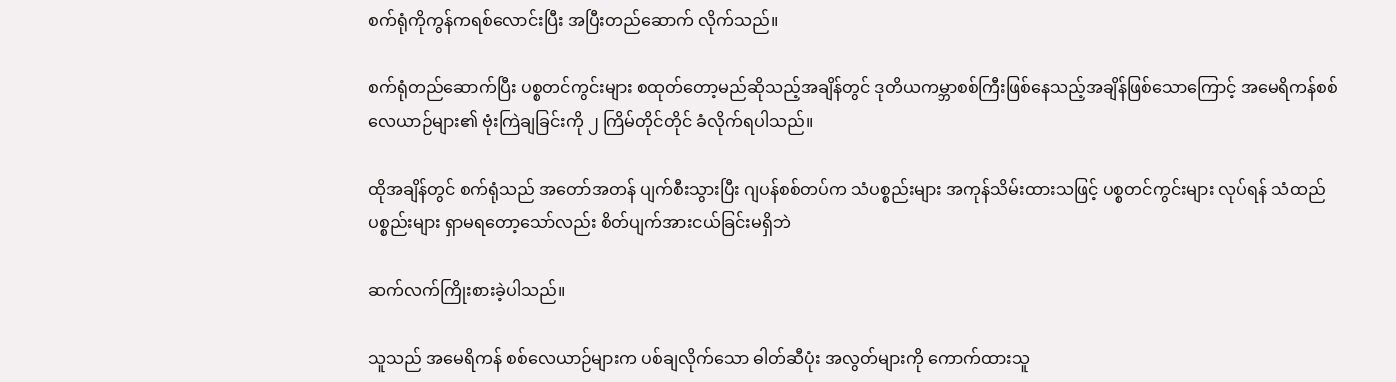စက်ရုံကိုကွန်ကရစ်လောင်းပြီး အပြီးတည်ဆောက် လိုက်သည်။

စက်ရုံတည်ဆောက်ပြီး ပစ္စတင်ကွင်းများ စထုတ်တော့မည်ဆိုသည့်အချိန်တွင် ဒုတိယကမ္ဘာစစ်ကြီးဖြစ်နေသည့်အချိန်ဖြစ်သောကြောင့် အမေရိကန်စစ်လေယာဉ်များ၏ ဗုံးကြဲချခြင်းကို ၂ ကြိမ်တိုင်တိုင် ခံလိုက်ရပါသည်။

ထိုအချိန်တွင် စက်ရုံသည် အတော်အတန် ပျက်စီးသွားပြီး ဂျပန်စစ်တပ်က သံပစ္စည်းများ အကုန်သိမ်းထားသဖြင့် ပစ္စတင်ကွင်းများ လုပ်ရန် သံထည်ပစ္စည်းများ ရှာမရတော့သော်လည်း စိတ်ပျက်အားငယ်ခြင်းမရှိဘဲ

ဆက်လက်ကြိုးစားခဲ့ပါသည်။

သူသည် အမေရိကန် စစ်လေယာဉ်များက ပစ်ချလိုက်သော ဓါတ်ဆီပုံး အလွတ်များကို ကောက်ထားသူ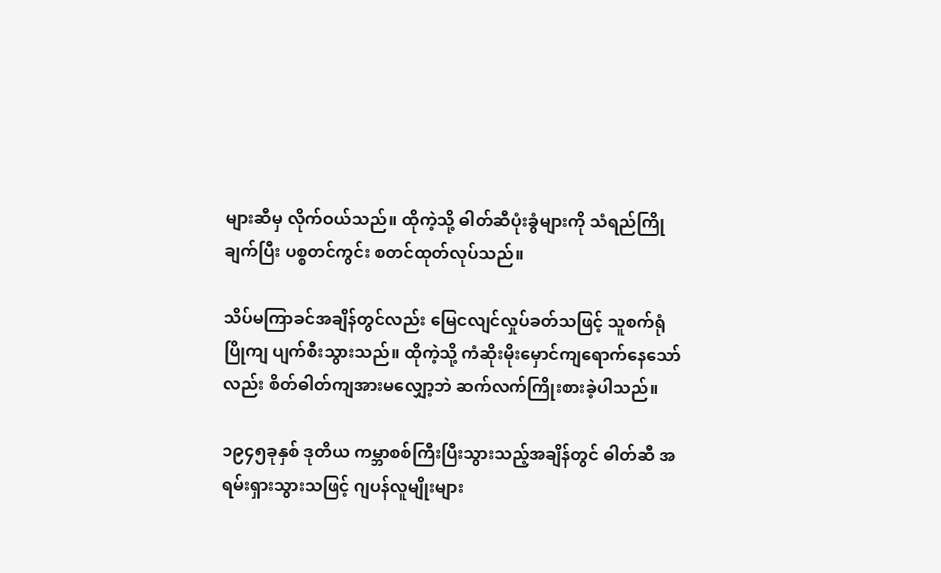များဆီမှ လိုက်ဝယ်သည်။ ထိုကဲ့သို့ ဓါတ်ဆီပုံးခွံများကို သံရည်ကြိုချက်ပြီး ပစ္စတင်ကွင်း စတင်ထုတ်လုပ်သည်။

သိပ်မကြာခင်အချိန်တွင်လည်း မြေငလျင်လှုပ်ခတ်သဖြင့် သူစက်ရုံပြိုကျ ပျက်စီးသွားသည်။ ထိုကဲ့သို့ ကံဆိုးမိုးမှောင်ကျရောက်နေသော်လည်း စိတ်ဓါတ်ကျအားမလျှော့ဘဲ ဆက်လက်ကြိုးစားခဲ့ပါသည်။

၁၉၄၅ခုနှစ် ဒုတိယ ကမ္ဘာစစ်ကြီးပြီးသွားသည့်အချိန်တွင် ဓါတ်ဆီ အရမ်းရှားသွားသဖြင့် ဂျပန်လူမျိုးများ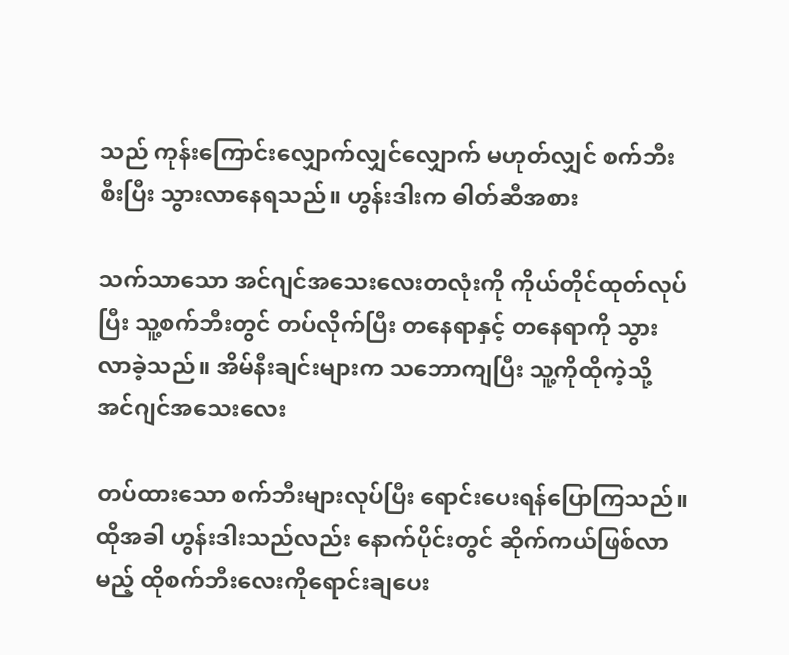သည် ကုန်းကြောင်းလျှောက်လျှင်လျှောက် မဟုတ်လျှင် စက်ဘီးစီးပြီး သွားလာနေရသည်။ ဟွန်းဒါးက ဓါတ်ဆီအစား

သက်သာသော အင်ဂျင်အသေးလေးတလုံးကို ကိုယ်တိုင်ထုတ်လုပ်ပြီး သူ့စက်ဘီးတွင် တပ်လိုက်ပြီး တနေရာနှင့် တနေရာကို သွားလာခဲ့သည်။ အိမ်နီးချင်းများက သဘောကျပြီး သူ့ကိုထိုကဲ့သို့ အင်ဂျင်အသေးလေး

တပ်ထားသော စက်ဘီးများလုပ်ပြီး ရောင်းပေးရန်ပြောကြသည်။ ထိုအခါ ဟွန်းဒါးသည်လည်း နောက်ပိုင်းတွင် ဆိုက်ကယ်ဖြစ်လာမည့် ထိုစက်ဘီးလေးကိုရောင်းချပေး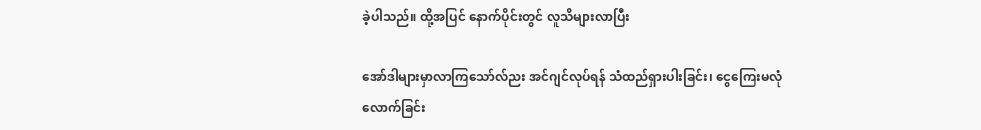ခဲ့ပါသည်။ ထို့အပြင် နောက်ပိုင်းတွင် လူသိများလာပြီး

အော်ဒါများမှာလာကြသော်လ်ညး အင်ဂျင်လုပ်ရန် သံထည်ရှားပါးခြင်း၊ ငွေကြေးမလုံလောက်ခြင်း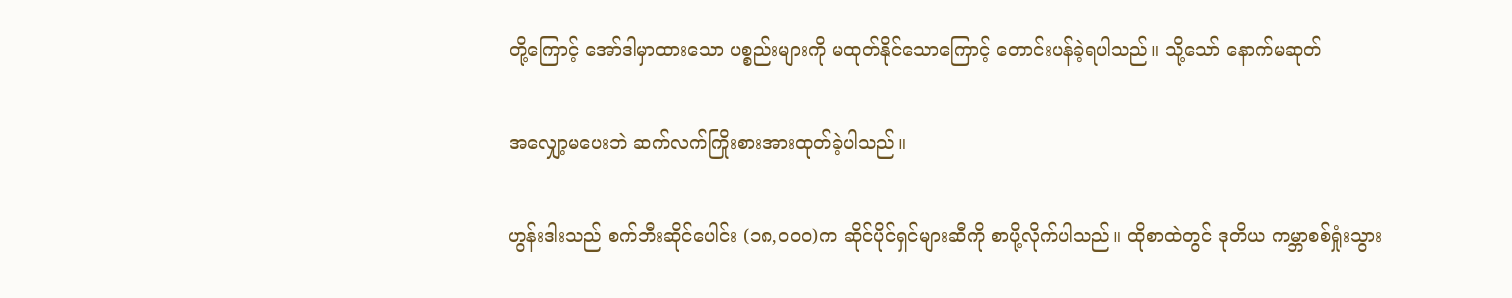တို့ကြောင့် အော်ဒါမှာထားသော ပစ္စည်းများကို မထုတ်နိုင်သောကြောင့် တောင်းပန်ခဲ့ရပါသည်။ သို့သော် နောက်မဆုတ်

အလျှော့မပေးဘဲ ဆက်လက်ကြိုးစားအားထုတ်ခဲ့ပါသည်။

ဟွန်းဒါးသည် စက်ဘီးဆိုင်ပေါင်း (၁၈,၀၀၀)က ဆိုင်ပိုင်ရှင်များဆီကို စာပို့လိုက်ပါသည်။ ထိုစာထဲတွင် ဒုတိယ ကမ္ဘာစစ်ရှုံးသွား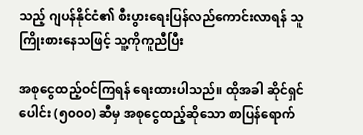သည့် ဂျပန်နိုင်ငံ၏ စီးပွားရေးပြန်လည်ကောင်းလာရန် သူကြိုးစားနေသဖြင့် သူ့ကိုကူညီပြီး

အစုငွေထည့်ဝင်ကြရန် ရေးထားပါသည်။ ထိုအခါ ဆိုင်ရှင်ပေါင်း (၅၀၀၀) ဆီမှ အစုငွေထည့်ဆိုသော စာပြန်ရောက်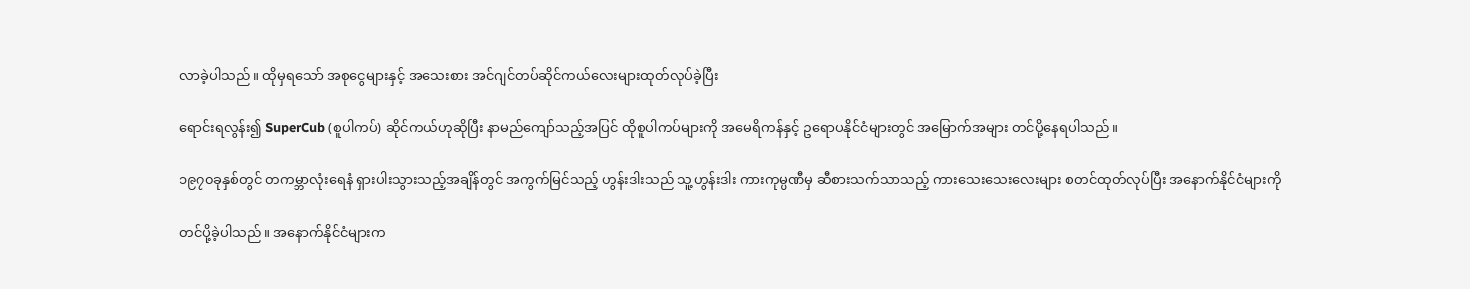လာခဲ့ပါသည်။ ထိုမှရသော် အစုငွေများနှင့် အသေးစား အင်ဂျင်တပ်ဆိုင်ကယ်လေးများထုတ်လုပ်ခဲ့ပြီး

ရောင်းရလွန်း၍ SuperCub (စူပါကပ်) ဆိုင်ကယ်ဟုဆိုပြီး နာမည်ကျော်သည့်အပြင် ထိုစူပါကပ်များကို အမေရိကန်နှင့် ဥရောပနိုင်ငံများတွင် အမြောက်အများ တင်ပို့နေရပါသည်။

၁၉၇၀ခုနှစ်တွင် တကမ္ဘာလုံးရေနံ ရှားပါးသွားသည့်အချိန်တွင် အကွက်မြင်သည့် ဟွန်းဒါးသည် သူ့ဟွန်းဒါး ကားကုမ္ပဏီမှ ဆီစားသက်သာသည့် ကားသေးသေးလေးများ စတင်ထုတ်လုပ်ပြီး အနောက်နိုင်ငံများကို

တင်ပို့ခဲ့ပါသည်။ အနောက်နိုင်ငံများက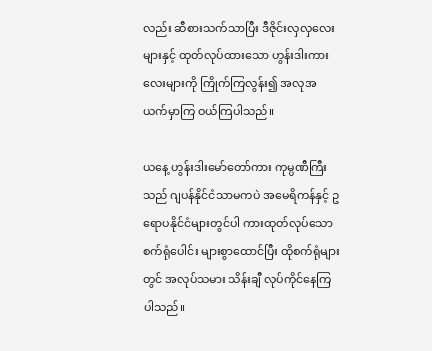လည်း ဆီစားသက်သာပြီး ဒီဇိုင်းလှလှလေးများနှင့် ထုတ်လုပ်ထားသော ဟွန်းဒါးကားလေးများကို ကြိုက်ကြလွန်း၍ အလုအယက်မှာကြ ဝယ်ကြပါသည်။

ယနေ့ ဟွန်းဒါးမော်တော်ကား ကုမ္ပဏီကြီးသည် ဂျပန်နိုင်ငံသာမကပဲ အမေရိကန်နှင့် ဥရောပနိုင်ငံများတွင်ပါ ကားထုတ်လုပ်သော စက်ရုံပေါင်း များစွာထောင်ပြီး ထိုစက်ရုံများတွင် အလုပ်သမား သိန်းချီ လုပ်ကိုင်နေကြပါသည်။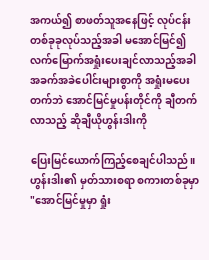အကယ်၍ စာဖတ်သူအနေဖြင့် လုပ်ငန်းတစ်ခုခုလုပ်သည့်အခါ မအောင်မြင်၍ လက်မြောက်အရှုံးပေးချင်လာသည့်အခါ အခက်အခဲပေါင်းများစွာကို အရှုံးမပေးတက်ဘဲ အောင်မြင်မှုပန်းတိုင်ကို ချီတက်လာသည့် ဆိုချီယိုဟွန်းဒါးကို

ပြေးမြင်ယောက်ကြည့်စေချင်ပါသည်။ ဟွန်းဒါး၏ မှတ်သားစရာ စကားတစ်ခုမှာ "အောင်မြင်မှုမှာ ရှုံး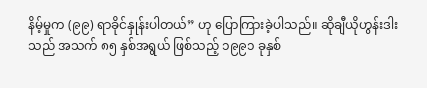နိမ့်မှုက (၉၉) ရာခိုင်နှုန်းပါတယ်” ဟု ပြောကြားခဲ့ပါသည်။ ဆိုချီယိုဟွန်းဒါးသည် အသက် ၈၅ နှစ်အရွယ် ဖြစ်သည့် ၁၉၉၁ ခုနှစ်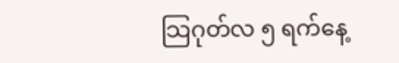သြဂုတ်လ ၅ ရက်နေ့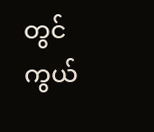တွင် ကွယ်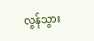လွန်သွား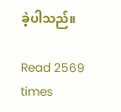ခဲ့ပါသည်။

Read 2569 times